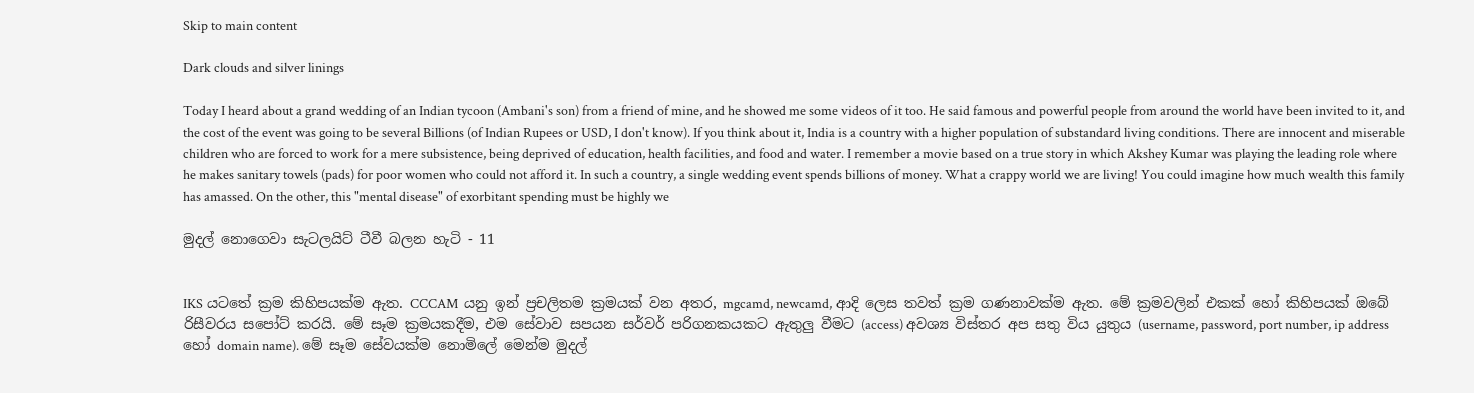Skip to main content

Dark clouds and silver linings

Today I heard about a grand wedding of an Indian tycoon (Ambani's son) from a friend of mine, and he showed me some videos of it too. He said famous and powerful people from around the world have been invited to it, and the cost of the event was going to be several Billions (of Indian Rupees or USD, I don't know). If you think about it, India is a country with a higher population of substandard living conditions. There are innocent and miserable children who are forced to work for a mere subsistence, being deprived of education, health facilities, and food and water. I remember a movie based on a true story in which Akshey Kumar was playing the leading role where he makes sanitary towels (pads) for poor women who could not afford it. In such a country, a single wedding event spends billions of money. What a crappy world we are living! You could imagine how much wealth this family has amassed. On the other, this "mental disease" of exorbitant spending must be highly we

මුදල් නොගෙවා සැටලයිට් ටීවී බලන හැටි - 11


IKS යටතේ ක්‍රම කිහිපයක්ම ඇත. CCCAM  යනු ඉන් ප්‍රචලිතම ක්‍රමයක් වන අතර, mgcamd, newcamd, ආදි ලෙස තවත් ක්‍රම ගණනාවක්ම ඇත. මේ ක්‍රමවලින් එකක් හෝ කිහිපයක් ඔබේ රිසීවරය සපෝට් කරයි. මේ සෑම ක්‍රමයකදීම, එම සේවාව සපයන සර්වර් පරිගනකයකට ඇතුලු වීමට (access) අවශ්‍ය විස්තර අප සතු විය යුතුය (username, password, port number, ip address හෝ domain name). මේ සෑම සේවයක්ම නොමිලේ මෙන්ම මුදල්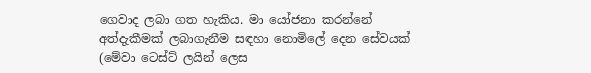ගෙවාද ලබා ගත හැකිය. මා යෝජනා කරන්නේ අත්දැකීමක් ලබාගැනීම සඳහා නොමිලේ දෙන සේවයක් (මේවා ටෙස්ට් ලයින් ලෙස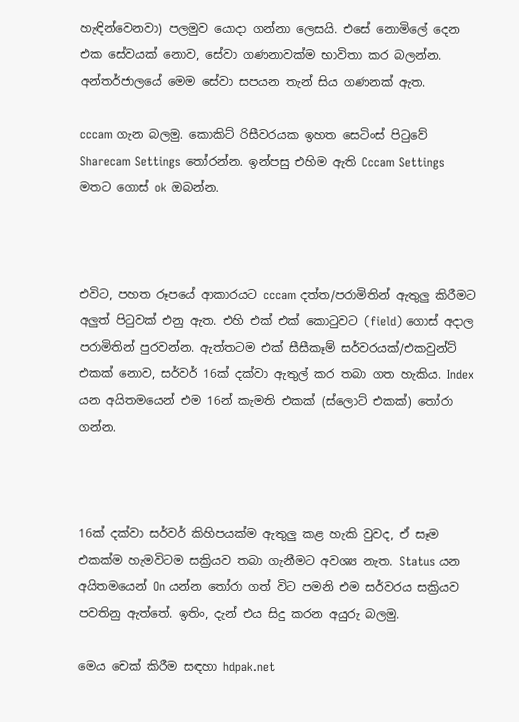හැඳින්වෙනවා) පලමුව යොදා ගන්නා ලෙසයි. එසේ නොමිලේ දෙන එක සේවයක් නොව, සේවා ගණනාවක්ම භාවිතා කර බලන්න. අන්තර්ජාලයේ මෙම සේවා සපයන තැන් සිය ගණනක් ඇත.

cccam ගැන බලමු. කොකිට් රිසීවරයක ඉහත සෙටිංස් පිටුවේ Sharecam Settings තෝරන්න. ඉන්පසු එහිම ඇති Cccam Settings මතට ගොස් ok ඔබන්න.



එවිට, පහත රූපයේ ආකාරයට cccam දත්ත/පරාමිතින් ඇතුලු කිරීමට අලුත් පිටුවක් එනු ඇත. එහි එක් එක් කොටුවට (field) ගොස් අදාල පරාමිතින් පුරවන්න. ඇත්තටම එක් සීසීකෑම් සර්වරයක්/එකවුන්ට් එකක් නොව, සර්වර් 16ක් දක්වා ඇතුල් කර තබා ගත හැකිය. Index යන අයිතමයෙන් එම 16න් කැමති එකක් (ස්ලොට් එකක්) තෝරා ගන්න.



16ක් දක්වා සර්වර් කිහිපයක්ම ඇතුලු කළ හැකි වුවද, ඒ සෑම එකක්ම හැමවිටම සක්‍රියව තබා ගැනීමට අවශ්‍ය නැත. Status යන අයිතමයෙන් On යන්න තෝරා ගත් විට පමනි එම සර්වරය සක්‍රියව පවතිනු ඇත්තේ. ඉතිං, දැන් එය සිදු කරන අයුරු බලමු.

මෙය චෙක් කිරීම සඳහා hdpak.net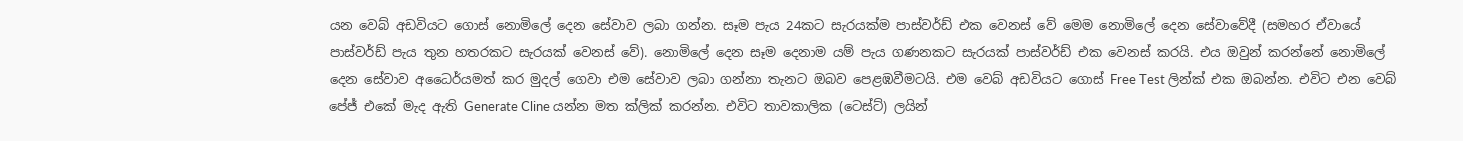යන වෙබ් අඩවියට ගොස් නොමිලේ දෙන සේවාව ලබා ගන්න. සෑම පැය 24කට සැරයක්ම පාස්වර්ඩ් එක වෙනස් වේ මෙම නොමිලේ දෙන සේවාවේදී (සමහර ඒවායේ පාස්වර්ඩ් පැය තුන හතරකට සැරයක් වෙනස් වේ). නොමිලේ දෙන සෑම දෙනාම යම් පැය ගණනකට සැරයක් පාස්වර්ඩ් එක වෙනස් කරයි. එය ඔවුන් කරන්නේ නොමිලේ දෙන සේවාව අධෛර්යමත් කර මුදල් ගෙවා එම සේවාව ලබා ගන්නා තැනට ඔබව පෙළඹවීමටයි. එම වෙබ් අඩවියට ගොස් Free Test ලින්ක් එක ඔබන්න. එවිට එන වෙබ් පේජ් එකේ මැද ඇති Generate Cline යන්න මත ක්ලික් කරන්න. එවිට තාවකාලික (ටෙස්ට්) ලයින්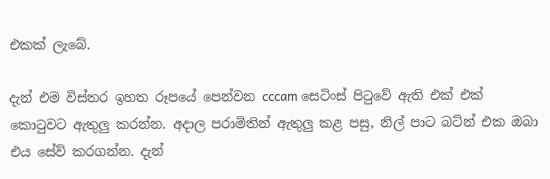එකක් ලැබේ.

දැන් එම විස්තර ඉහත රූපයේ පෙන්වන cccam සෙටිංස් පිටුවේ ඇති එක් එක් කොටුවට ඇතුලු කරන්න. අදාල පරාමිතින් ඇතුලු කළ පසු, නිල් පාට බට්න් එක ඔබා එය සේව් කරගන්න. දැන්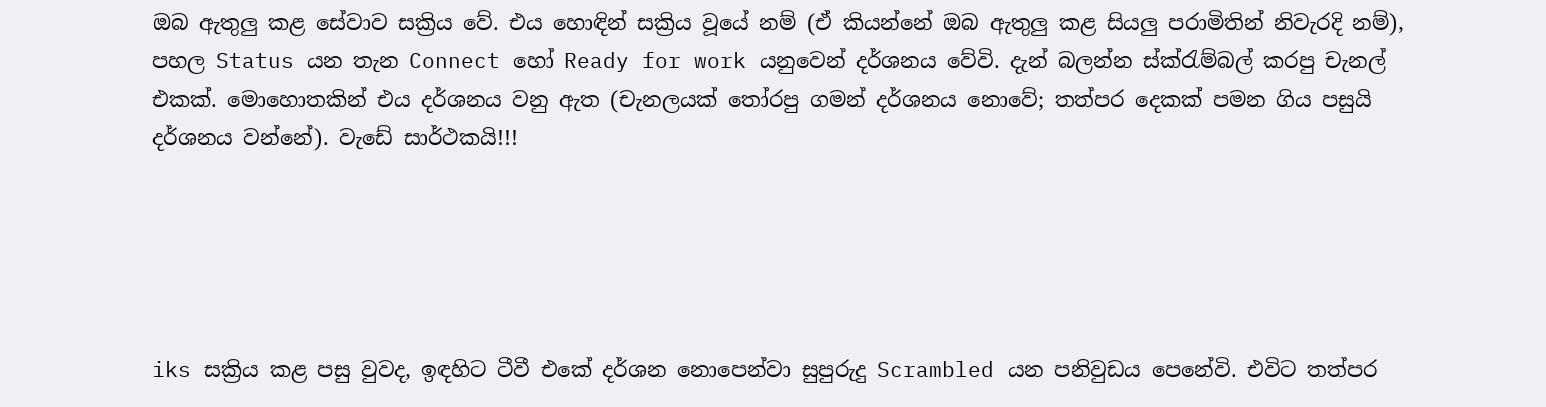ඔබ ඇතුලු කළ සේවාව සක්‍රිය වේ. එය හොඳින් සක්‍රිය වූයේ නම් (ඒ කියන්නේ ඔබ ඇතුලු කළ සියලු පරාමිතින් නිවැරදි නම්), පහල Status යන තැන Connect හෝ Ready for work යනුවෙන් දර්ශනය වේවි. දැන් බලන්න ස්ක්රැම්බල් කරපු චැනල් එකක්. මොහොතකින් එය දර්ශනය වනු ඇත (චැනලයක් තෝරපු ගමන් දර්ශනය නොවේ; තත්පර දෙකක් පමන ගිය පසුයි දර්ශනය වන්නේ). වැඩේ සාර්ථකයි!!!





iks සක්‍රිය කළ පසු වුවද, ඉඳහිට ටීවී එකේ දර්ශන නොපෙන්වා සුපුරුදු Scrambled යන පනිවුඩය පෙනේවි. එවිට තත්පර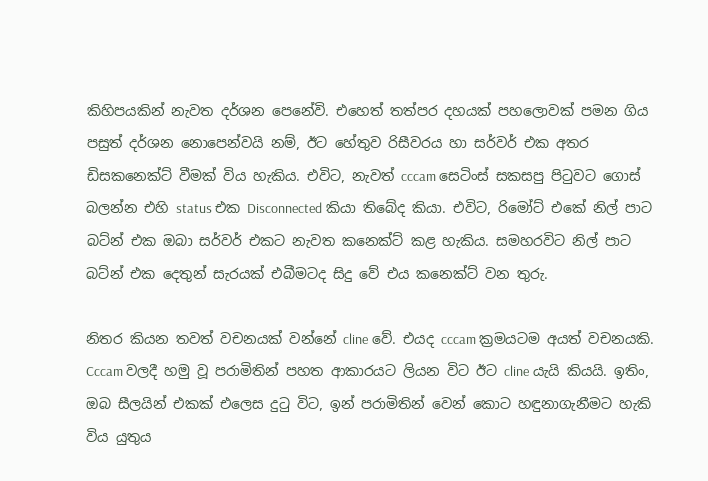කිහිපයකින් නැවත දර්ශන පෙනේවි. එහෙත් තත්පර දහයක් පහලොවක් පමන ගිය පසුත් දර්ශන නොපෙන්වයි නම්, ඊට හේතුව රිසීවරය හා සර්වර් එක අතර ඩිසකනෙක්ට් වීමක් විය හැකිය. එවිට, නැවත් cccam සෙටිංස් සකසපු පිටුවට ගොස් බලන්න එහි status එක Disconnected කියා තිබේද කියා. එවිට, රිමෝට් එකේ නිල් පාට බට්න් එක ඔබා සර්වර් එකට නැවත කනෙක්ට් කළ හැකිය. සමහරවිට නිල් පාට බට්න් එක දෙතුන් සැරයක් එබීමටද සිදු වේ එය කනෙක්ට් වන තුරු.

නිතර කියන තවත් වචනයක් වන්නේ cline වේ. එයද cccam ක්‍රමයටම අයත් වචනයකි. Cccam වලදී හමු වූ පරාමිතින් පහත ආකාරයට ලියන විට ඊට cline යැයි කියයි. ඉතිං, ඔබ සීලයින් එකක් එලෙස දුටු විට, ඉන් පරාමිතින් වෙන් කොට හඳුනාගැනීමට හැකි විය යුතුය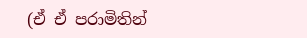(ඒ ඒ පරාමිතින්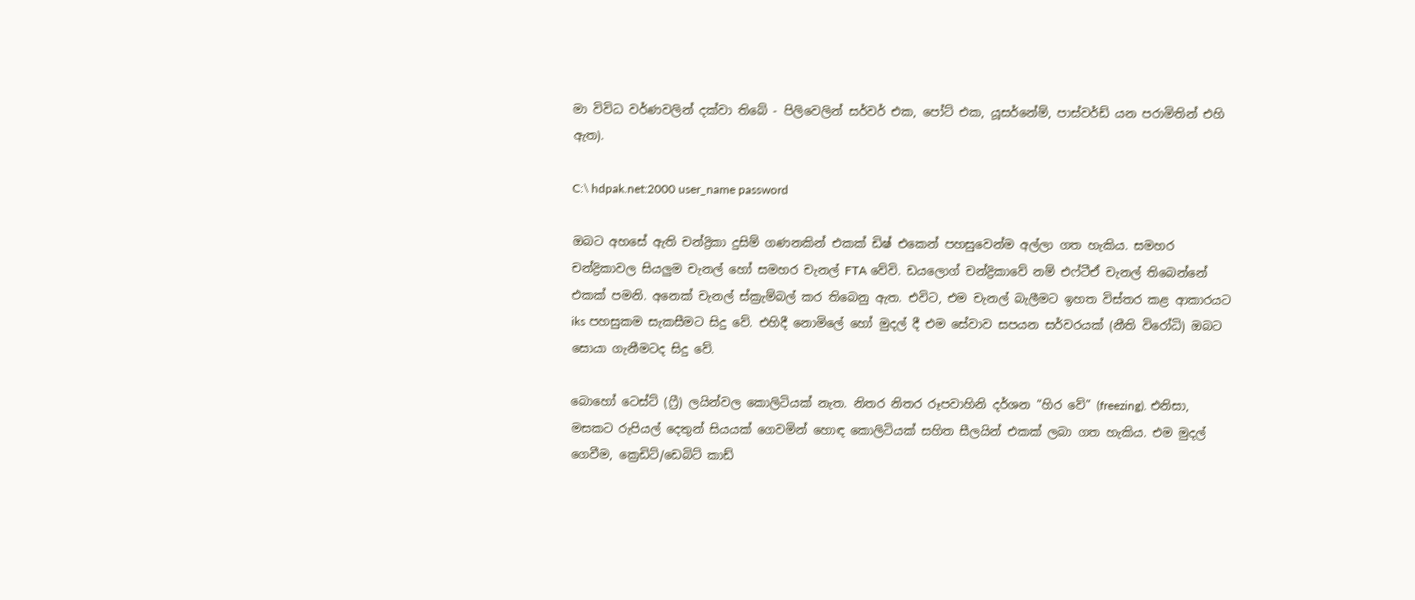මා විවිධ වර්ණවලින් දක්වා තිබේ - පිලිවෙලින් සර්වර් එක, පෝට් එක, යූසර්නේම්, පාස්වර්ඩ් යන පරාමිතින් එහි ඇත).

C:\ hdpak.net:2000 user_name password

ඔබට අහසේ ඇති චන්ද්‍රිකා දුසිම් ගණනකින් එකක් ඩිෂ් එකෙන් පහසුවෙන්ම අල්ලා ගත හැකිය. සමහර චන්ද්‍රිකාවල සියලුම චැනල් හෝ සමහර චැනල් FTA වේවි. ඩයලොග් චන්ද්‍රිකාවේ නම් එෆ්ටීඒ චැනල් තිබෙන්නේ එකක් පමනි. අනෙක් චැනල් ස්ක්‍රැම්බල් කර තිබෙනු ඇත. එවිට, එම චැනල් බැලීමට ඉහත විස්තර කළ ආකාරයට iks පහසුකම සැකසීමට සිදු වේ. එහිදී නොමිලේ හෝ මුදල් දී එම සේවාව සපයන සර්වරයක් (නීති විරෝධි) ඔබට සොයා ගැනීමටද සිදු වේ.

බොහෝ ටෙස්ට් (ෆ්‍රී) ලයින්වල කොලිටියක් නැත. නිතර නිතර රූපවාහිනි දර්ශන “හිර වේ” (freezing). එනිසා, මසකට රුපියල් දෙතුන් සියයක් ගෙවමින් හොඳ කොලිටියක් සහිත සීලයින් එකක් ලබා ගත හැකිය. එම මුදල් ගෙවීම, ක්‍රෙඩිට්/ඩෙබිට් කාඩ්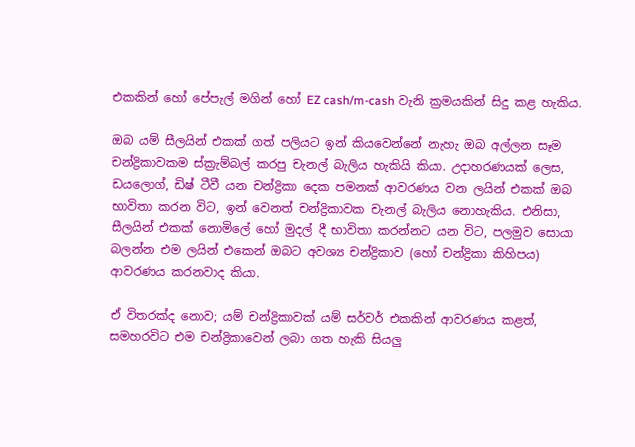එකකින් හෝ පේපැල් මගින් හෝ EZ cash/m-cash වැනි ක්‍රමයකින් සිදු කළ හැකිය.

ඔබ යම් සීලයින් එකක් ගත් පලියට ඉන් කියවෙන්නේ නැහැ ඔබ අල්ලන සෑම චන්ද්‍රිකාවකම ස්ක්‍රැම්බල් කරපු චැනල් බැලිය හැකියි කියා. උදාහරණයක් ලෙස, ඩයලොග්, ඩිෂ් ටීවී යන චන්ද්‍රිකා දෙක පමනක් ආවරණය වන ලයින් එකක් ඔබ භාවිතා කරන විට, ඉන් වෙනත් චන්ද්‍රිකාවක චැනල් බැලිය නොහැකිය. එනිසා, සීලයින් එකක් නොමිලේ හෝ මුදල් දී භාවිතා කරන්නට යන විට, පලමුව සොයා බලන්න එම ලයින් එකෙන් ඔබට අවශ්‍ය චන්ද්‍රිකාව (හෝ චන්ද්‍රිකා කිහිපය) ආවරණය කරනවාද කියා.

ඒ විතරක්ද නොව; යම් චන්ද්‍රිකාවක් යම් සර්වර් එකකින් ආවරණය කළත්, සමහරවිට එම චන්ද්‍රිකාවෙන් ලබා ගත හැකි සියලු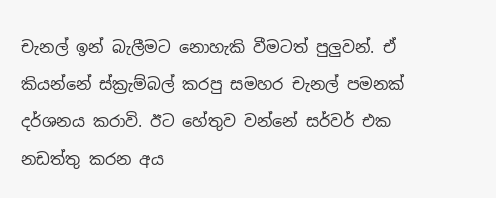චැනල් ඉන් බැලීමට නොහැකි වීමටත් පුලුවන්. ඒ කියන්නේ ස්ක්‍රැම්බල් කරපු සමහර චැනල් පමනක් දර්ශනය කරාවි. ඊට හේතුව වන්නේ සර්වර් එක නඩත්තු කරන අය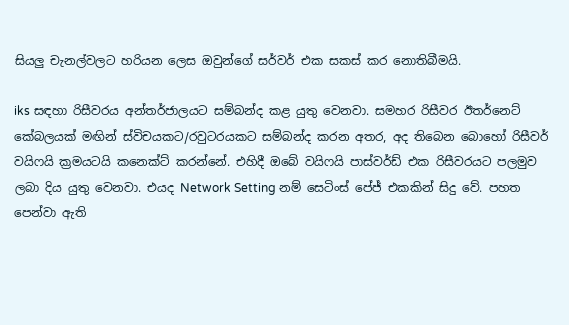සියලු චැනල්වලට හරියන ලෙස ඔවුන්ගේ සර්වර් එක සකස් කර නොතිබීමයි.

iks සඳහා රිසීවරය අන්තර්ජාලයට සම්බන්ද කළ යුතු වෙනවා. සමහර රිසීවර ඊතර්නෙට් කේබලයක් මඟින් ස්විචයකට/රවුටරයකට සම්බන්ද කරන අතර, අද තිබෙන බොහෝ රිසීවර් වයිෆයි ක්‍රමයටයි කනෙක්ට් කරන්නේ. එහිදී ඔබේ වයිෆයි පාස්වර්ඩ් එක රිසීවරයට පලමුව ලබා දිය යුතු වෙනවා. එයද Network Setting නම් සෙටිංස් පේජ් එකකින් සිදු වේ. පහත පෙන්වා ඇති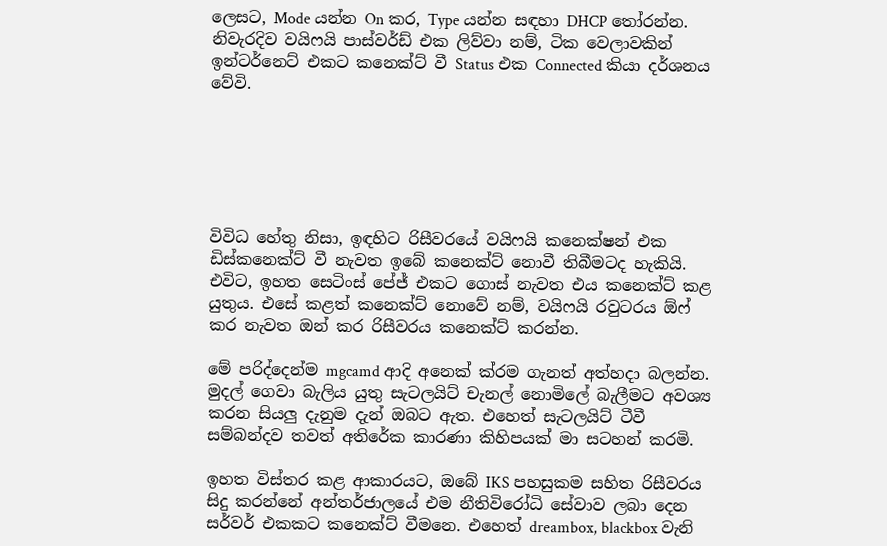ලෙසට, Mode යන්න On කර, Type යන්න සඳහා DHCP තෝරන්න. නිවැරදිව වයිෆයි පාස්වර්ඩ් එක ලිව්වා නම්, ටික වෙලාවකින් ඉන්ටර්නෙට් එකට කනෙක්ට් වී Status එක Connected කියා දර්ශනය වේවි.






විවිධ හේතු නිසා, ඉඳහිට රිසීවරයේ වයිෆයි කනෙක්ෂන් එක ඩිස්කනෙක්ට් වී නැවත ඉබේ කනෙක්ට් නොවී තිබීමටද හැකියි. එවිට, ඉහත සෙටිංස් පේජ් එකට ගොස් නැවත එය කනෙක්ට් කළ යුතුය. එසේ කළත් කනෙක්ට් නොවේ නම්, වයිෆයි රවුටරය ඕෆ් කර නැවත ඔන් කර රිසීවරය කනෙක්ට් කරන්න.

මේ පරිද්දෙන්ම mgcamd ආදි අනෙක් ක්රම ගැනත් අත්හදා බලන්න. මුදල් ගෙවා බැලිය යුතු සැටලයිට් චැනල් නොමිලේ බැලීමට අවශ්‍ය කරන සියලු දැනුම දැන් ඔබට ඇත. එහෙත් සැටලයිට් ටීවී සම්බන්දව තවත් අතිරේක කාරණා කිහිපයක් මා සටහන් කරමි.

ඉහත විස්තර කළ ආකාරයට, ඔබේ IKS පහසුකම සහිත රිසීවරය සිදු කරන්නේ අන්තර්ජාලයේ එම නීතිවිරෝධි සේවාව ලබා දෙන සර්වර් එකකට කනෙක්ට් වීමනෙ. එහෙත් dreambox, blackbox වැනි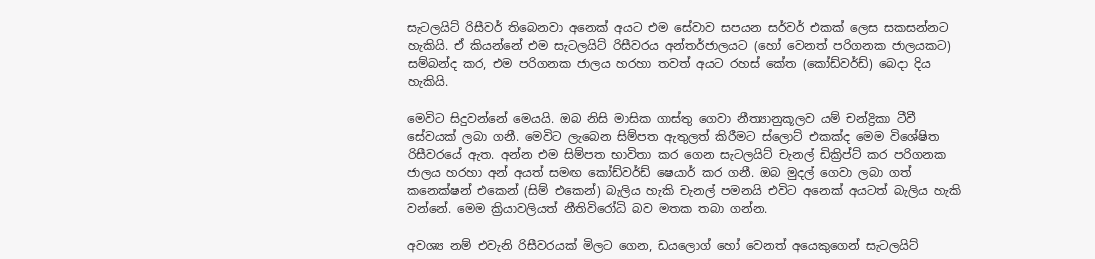සැටලයිට් රිසීවර් තිබෙනවා අනෙක් අයට එම සේවාව සපයන සර්වර් එකක් ලෙස සකසන්නට හැකියි. ඒ කියන්නේ එම සැටලයිට් රිසීවරය අන්තර්ජාලයට (හෝ වෙනත් පරිගනක ජාලයකට) සම්බන්ද කර, එම පරිගනක ජාලය හරහා තවත් අයට රහස් කේත (කෝඩ්වර්ඩ්) බෙදා දිය හැකියි.

මෙවිට සිදුවන්නේ මෙයයි. ඔබ නිසි මාසික ගාස්තු ගෙවා නීත්‍යානුකූලව යම් චන්ද්‍රිකා ටීවී සේවයක් ලබා ගනී. මෙවිට ලැබෙන සිම්පත ඇතුලත් කිරීමට ස්ලොට් එකක්ද මෙම විශේෂිත රිසීවරයේ ඇත. අන්න එම සිම්පත භාවිතා කර ගෙන සැටලයිට් චැනල් ඩික්‍රිප්ට් කර පරිගනක ජාලය හරහා අන් අයත් සමඟ කෝඩ්වර්ඩ් ෂෙයාර් කර ගනී. ඔබ මුදල් ගෙවා ලබා ගත් කනෙක්ෂන් එකෙන් (සිම් එකෙන්) බැලිය හැකි චැනල් පමනයි එවිට අනෙක් අයටත් බැලිය හැකි වන්නේ. මෙම ක්‍රියාවලියත් නීතිවිරෝධි බව මතක තබා ගන්න.

අවශ්‍ය නම් එවැනි රිසීවරයක් මිලට ගෙන, ඩයලොග් හෝ වෙනත් අයෙකුගෙන් සැටලයිට්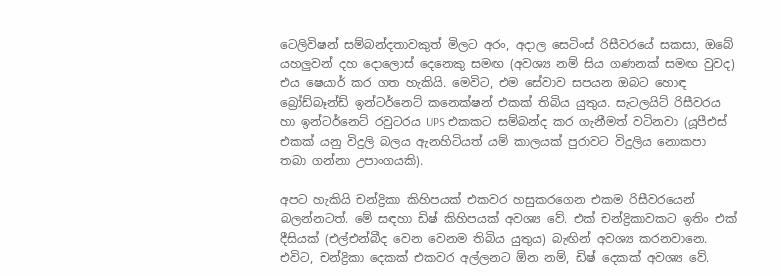ටෙලිවිෂන් සම්බන්දතාවකුත් මිලට අරං, අදාල සෙටිංස් රිසීවරයේ සකසා, ඔබේ යහලුවන් දහ දොලොස් දෙනෙකු සමඟ (අවශ්‍ය නම් සිය ගණනක් සමඟ වුවද) එය ෂෙයාර් කර ගත හැකියි. මෙවිට, එම සේවාව සපයන ඔබට හොඳ බ්‍රෝඩ්බෑන්ඩ් ඉන්ටර්නෙට් කනෙක්ෂන් එකක් තිබිය යුතුය. සැටලයිට් රිසීවරය හා ඉන්ටර්නෙට් රවුටරය UPS එකකට සම්බන්ද කර ගැනීමත් වටිනවා (යූපීඑස් එකක් යනු විදුලි බලය ඇනහිටියත් යම් කාලයක් පුරාවට විදුලිය නොකපා තබා ගන්නා උපාංගයකි).

අපට හැකියි චන්ද්‍රිකා කිහිපයක් එකවර හසුකරගෙන එකම රිසීවරයෙන් බලන්නටත්. මේ සඳහා ඩිෂ් කිහිපයක් අවශ්‍ය වේ. එක් චන්ද්‍රිකාවකට ඉතිං එක් දීසියක් (එල්එන්බීද වෙන වෙනම තිබිය යුතුය) බැඟින් අවශ්‍ය කරනවානෙ. එවිට, චන්ද්‍රිකා දෙකක් එකවර අල්ලනට ඕන නම්, ඩිෂ් දෙකක් අවශ්‍ය වේ.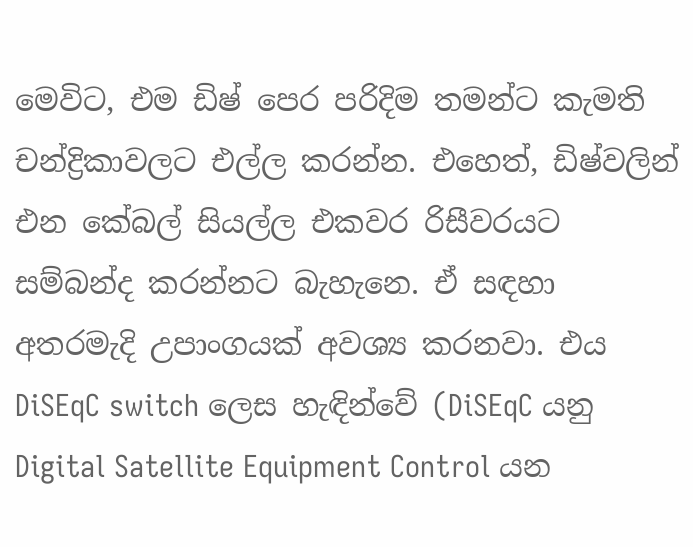මෙවිට, එම ඩිෂ් පෙර පරිදිම තමන්ට කැමති චන්ද්‍රිකාවලට එල්ල කරන්න. එහෙත්, ඩිෂ්වලින් එන කේබල් සියල්ල එකවර රිසීවරයට සම්බන්ද කරන්නට බැහැනෙ. ඒ සඳහා අතරමැදි උපාංගයක් අවශ්‍ය කරනවා. එය DiSEqC switch ලෙස හැඳින්වේ (DiSEqC යනු Digital Satellite Equipment Control යන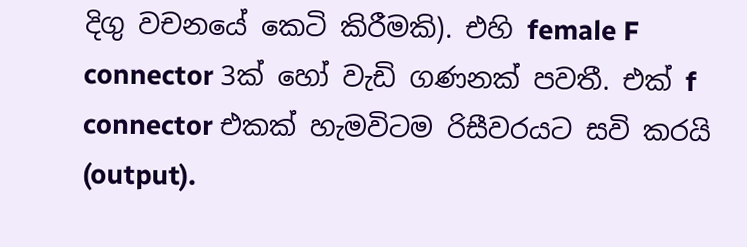දිගු වචනයේ කෙටි කිරීමකි). එහි female F connector 3ක් හෝ වැඩි ගණනක් පවතී. එක් f connector එකක් හැමවිටම රිසීවරයට සවි කරයි (output).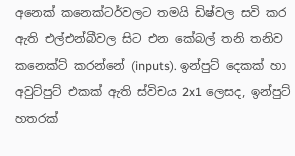අනෙක් කනෙක්ටර්වලට තමයි ඩිෂ්වල සවි කර ඇති එල්එන්බීවල සිට එන කේබල් තනි තනිව කනෙක්ට් කරන්නේ (inputs). ඉන්පුට් දෙකක් හා අවුට්පුට් එකක් ඇති ස්විචය 2x1 ලෙසද, ඉන්පුට් හතරක්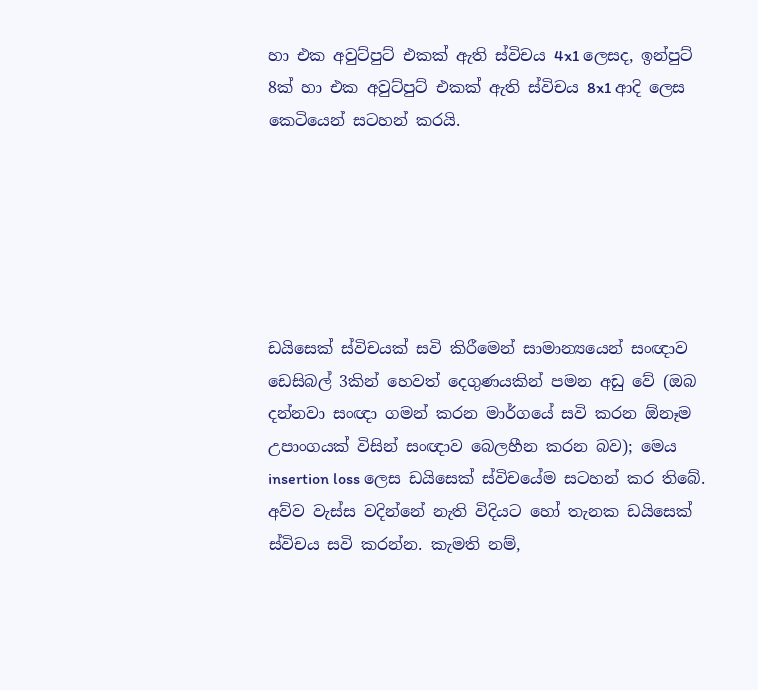හා එක අවුට්පුට් එකක් ඇති ස්විචය 4x1 ලෙසද, ඉන්පුට් 8ක් හා එක අවුට්පුට් එකක් ඇති ස්විචය 8x1 ආදි ලෙස කෙටියෙන් සටහන් කරයි.






ඩයිසෙක් ස්විචයක් සවි කිරීමෙන් සාමාන්‍යයෙන් සංඥාව ඩෙසිබල් 3කින් හෙවත් දෙගුණයකින් පමන අඩු වේ (ඔබ දන්නවා සංඥා ගමන් කරන මාර්ගයේ සවි කරන ඕනෑම උපාංගයක් විසින් සංඥාව බෙලහීන කරන බව); මෙය insertion loss ලෙස ඩයිසෙක් ස්විචයේම සටහන් කර තිබේ. අව්ව වැස්ස වදින්නේ නැති විදියට හෝ තැනක ඩයිසෙක් ස්විචය සවි කරන්න. කැමති නම්,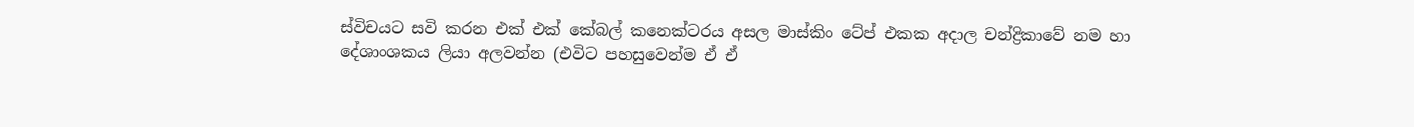ස්විචයට සවි කරන එක් එක් කේබල් කනෙක්ටරය අසල මාස්කිං ටේප් එකක අදාල චන්ද්‍රිකාවේ නම හා දේශාංශකය ලියා අලවන්න (එවිට පහසුවෙන්ම ඒ ඒ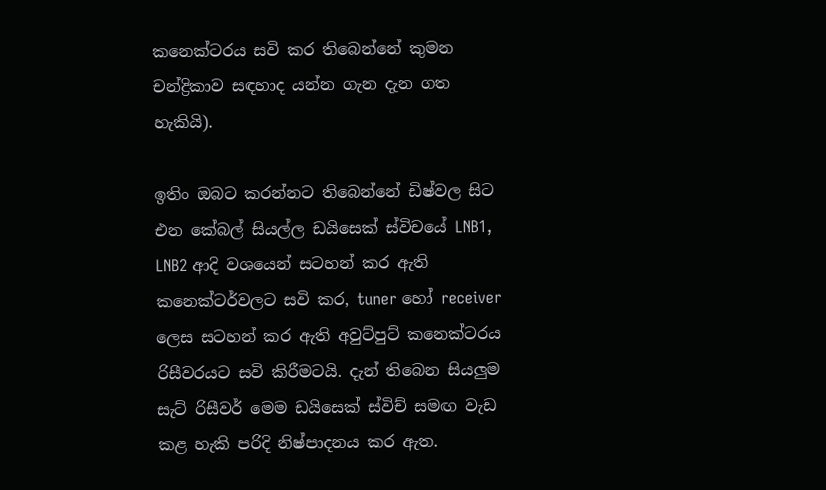කනෙක්ටරය සවි කර තිබෙන්නේ කුමන චන්ද්‍රිකාව සඳහාද යන්න ගැන දැන ගත හැකියි).

ඉතිං ඔබට කරන්නට තිබෙන්නේ ඩිෂ්වල සිට එන කේබල් සියල්ල ඩයිසෙක් ස්විචයේ LNB1, LNB2 ආදි වශයෙන් සටහන් කර ඇති කනෙක්ටර්වලට සවි කර, tuner හෝ receiver ලෙස සටහන් කර ඇති අවුට්පුට් කනෙක්ටරය රිසීවරයට සවි කිරීමටයි. දැන් තිබෙන සියලුම සැට් රිසීවර් මෙම ඩයිසෙක් ස්විච් සමඟ වැඩ කළ හැකි පරිදි නිෂ්පාදනය කර ඇත.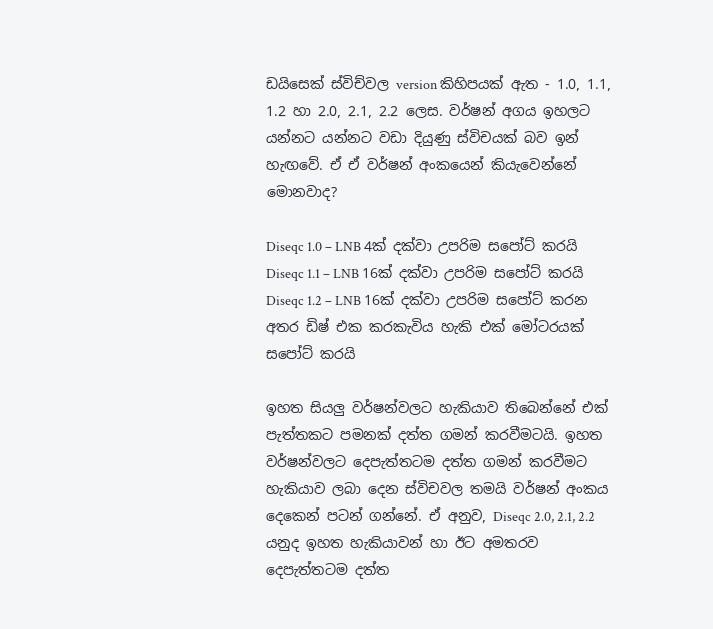ඩයිසෙක් ස්විච්වල version කිහිපයක් ඇත - 1.0, 1.1, 1.2 හා 2.0, 2.1, 2.2 ලෙස. වර්ෂන් අගය ඉහලට යන්නට යන්නට වඩා දියුණු ස්විචයක් බව ඉන් හැඟවේ. ඒ ඒ වර්ෂන් අංකයෙන් කියැවෙන්නේ මොනවාද?

Diseqc 1.0 – LNB 4ක් දක්වා උපරිම සපෝට් කරයි
Diseqc 1.1 – LNB 16ක් දක්වා උපරිම සපෝට් කරයි
Diseqc 1.2 – LNB 16ක් දක්වා උපරිම සපෝට් කරන අතර ඩිෂ් එක කරකැවිය හැකි එක් මෝටරයක් සපෝට් කරයි

ඉහත සියලු වර්ෂන්වලට හැකියාව තිබෙන්නේ එක් පැත්තකට පමනක් දත්ත ගමන් කරවීමටයි. ඉහත වර්ෂන්වලට දෙපැත්තටම දත්ත ගමන් කරවීමට හැකියාව ලබා දෙන ස්විචවල තමයි වර්ෂන් අංකය දෙකෙන් පටන් ගන්නේ. ඒ අනුව, Diseqc 2.0, 2.1, 2.2 යනුද ඉහත හැකියාවන් හා ඊට අමතරව දෙපැත්තටම දත්ත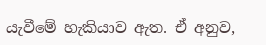යැවීමේ හැකියාව ඇත. ඒ අනුව,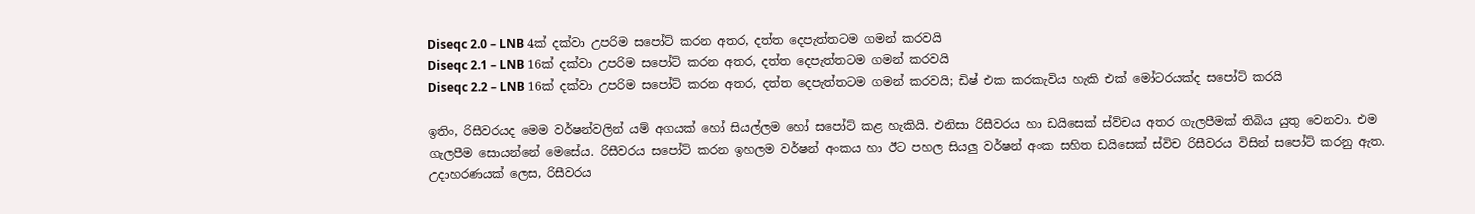Diseqc 2.0 – LNB 4ක් දක්වා උපරිම සපෝට් කරන අතර, දත්ත දෙපැත්තටම ගමන් කරවයි
Diseqc 2.1 – LNB 16ක් දක්වා උපරිම සපෝට් කරන අතර, දත්ත දෙපැත්තටම ගමන් කරවයි
Diseqc 2.2 – LNB 16ක් දක්වා උපරිම සපෝට් කරන අතර, දත්ත දෙපැත්තටම ගමන් කරවයි; ඩිෂ් එක කරකැවිය හැකි එක් මෝටරයක්ද සපෝට් කරයි

ඉතිං, රිසීවරයද මෙම වර්ෂන්වලින් යම් අගයක් හෝ සියල්ලම හෝ සපෝට් කළ හැකියි. එනිසා රිසීවරය හා ඩයිසෙක් ස්ව්චය අතර ගැලපීමක් තිබිය යුතු වෙනවා. එම ගැලපීම සොයන්නේ මෙසේය. රිසීවරය සපෝට් කරන ඉහලම වර්ෂන් අංකය හා ඊට පහල සියලු වර්ෂන් අංක සහිත ඩයිසෙක් ස්විච රිසීවරය විසින් සපෝට් කරනු ඇත. උදාහරණයක් ලෙස, රිසීවරය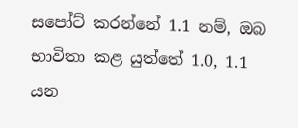සපෝට් කරන්නේ 1.1 නම්, ඔබ භාවිතා කළ යුත්තේ 1.0, 1.1 යන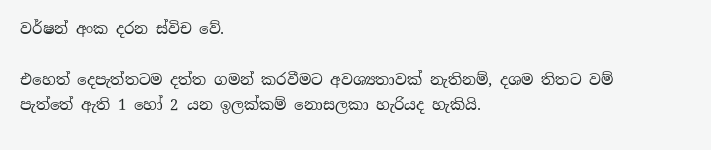වර්ෂන් අංක දරන ස්විච වේ.

එහෙත් දෙපැත්තටම දත්ත ගමන් කරවීමට අවශ්‍යතාවක් නැතිනම්, දශම තිතට වම් පැත්තේ ඇති 1 හෝ 2 යන ඉලක්කම් නොසලකා හැරියද හැකියි.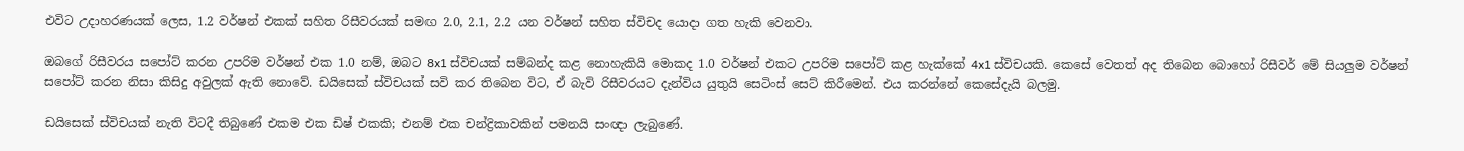එවිට උදාහරණයක් ලෙස, 1.2 වර්ෂන් එකක් සහිත රිසීවරයක් සමඟ 2.0, 2.1, 2.2 යන වර්ෂන් සහිත ස්විචද යොදා ගත හැකි වෙනවා.

ඔබගේ රිසීවරය සපෝට් කරන උපරිම වර්ෂන් එක 1.0 නම්, ඔබට 8x1 ස්විචයක් සම්බන්ද කළ නොහැකියි මොකද 1.0 වර්ෂන් එකට උපරිම සපෝට් කළ හැක්කේ 4x1 ස්විචයකි. කෙසේ වෙතත් අද තිබෙන බොහෝ රිසීවර් මේ සියලුම වර්ෂන් සපෝට් කරන නිසා කිසිදු අවුලක් ඇති නොවේ. ඩයිසෙක් ස්විචයක් සවි කර තිබෙන විට, ඒ බැවි රිසීවරයට දැන්විය යුතුයි සෙටිංස් සෙට් කිරීමෙන්. එය කරන්නේ කෙසේදැයි බලමු.

ඩයිසෙක් ස්විචයක් නැති විටදී තිබුණේ එකම එක ඩිෂ් එකකි; එනම් එක චන්ද්‍රිකාවකින් පමනයි සංඥා ලැබුණේ.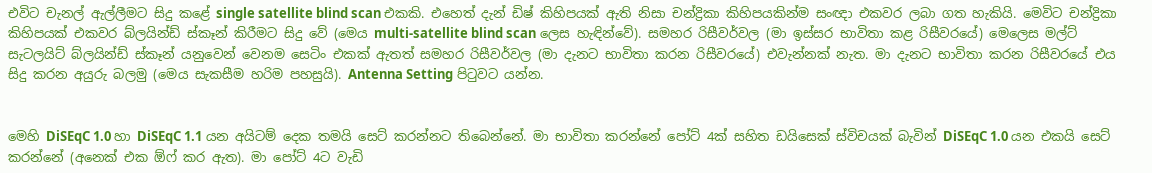එවිට චැනල් ඇල්ලීමට සිදු කළේ single satellite blind scan එකකි. එහෙත් දැන් ඩිෂ් කිහිපයක් ඇති නිසා චන්ද්‍රිකා කිහිපයකින්ම සංඥා එකවර ලබා ගත හැකියි. මෙවිට චන්ද්‍රිකා කිහිපයක් එකවර බ්ලයින්ඩ් ස්කෑන් කිරීමට සිදු වේ (මෙය multi-satellite blind scan ලෙස හැඳින්වේ). සමහර රිසීවර්වල (මා ඉස්සර භාවිතා කළ රිසීවරයේ) මෙලෙස මල්ට් සැටලයිට් බ්ලයින්ඩ් ස්කෑන් යනුවෙන් වෙනම සෙටිං එකක් ඇතත් සමහර රිසීවර්වල (මා දැනට භාවිතා කරන රිසීවරයේ) එවැන්නක් නැත. මා දැනට භාවිතා කරන රිසීවරයේ එය සිදු කරන අයුරු බලමු (මෙය සැකසීම හරිම පහසුයි). Antenna Setting පිටුවට යන්න.


මෙහි DiSEqC 1.0 හා DiSEqC 1.1 යන අයිටම් දෙක තමයි සෙට් කරන්නට තිබෙන්නේ. මා භාවිතා කරන්නේ පෝට් 4ක් සහිත ඩයිසෙක් ස්විචයක් බැවින් DiSEqC 1.0 යන එකයි සෙට් කරන්නේ (අනෙක් එක ඕෆ් කර ඇත). මා පෝට් 4ට වැඩි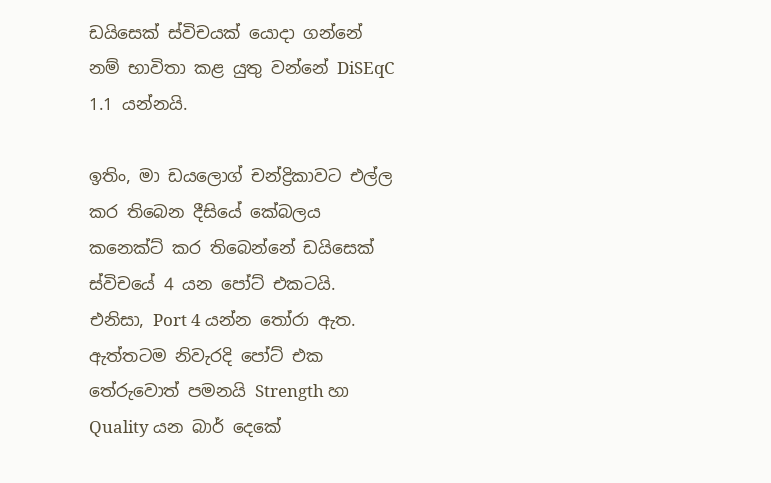ඩයිසෙක් ස්විචයක් යොදා ගන්නේ නම් භාවිතා කළ යුතු වන්නේ DiSEqC 1.1 යන්නයි.

ඉතිං, මා ඩයලොග් චන්ද්‍රිකාවට එල්ල කර තිබෙන දීසියේ කේබලය කනෙක්ට් කර තිබෙන්නේ ඩයිසෙක් ස්විචයේ 4 යන පෝට් එකටයි. එනිසා, Port 4 යන්න තෝරා ඇත. ඇත්තටම නිවැරදි පෝට් එක තේරුවොත් පමනයි Strength හා Quality යන බාර් දෙකේ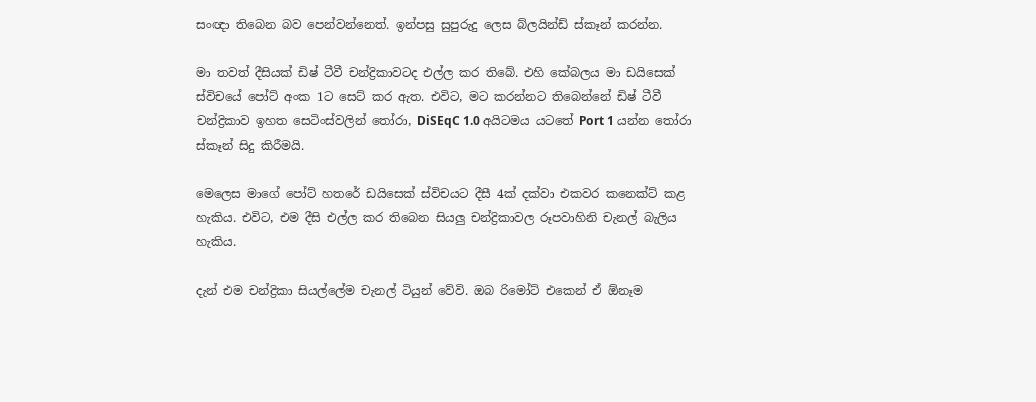සංඥා තිබෙන බව පෙන්වන්නෙත්. ඉන්පසු සුපුරුදු ලෙස බ්ලයින්ඩ් ස්කෑන් කරන්න.

මා තවත් දීසියක් ඩිෂ් ටීවී චන්ද්‍රිකාවටද එල්ල කර තිබේ. එහි කේබලය මා ඩයිසෙක් ස්විචයේ පෝට් අංක 1ට සෙට් කර ඇත. එවිට, මට කරන්නට තිබෙන්නේ ඩිෂ් ටීවී චන්ද්‍රිකාව ඉහත සෙටිංස්වලින් තෝරා, DiSEqC 1.0 අයිටමය යටතේ Port 1 යන්න තෝරා ස්කෑන් සිදු කිරීමයි.

මෙලෙස මාගේ පෝට් හතරේ ඩයිසෙක් ස්විචයට දීසී 4ක් දක්වා එකවර කනෙක්ට් කළ හැකිය. එවිට, එම දීසි එල්ල කර තිබෙන සියලු චන්ද්‍රිකාවල රූපවාහිනි චැනල් බැලිය හැකිය.

දැන් එම චන්ද්‍රිකා සියල්ලේම චැනල් ටියුන් වේවි. ඔබ රිමෝට් එකෙන් ඒ ඕනෑම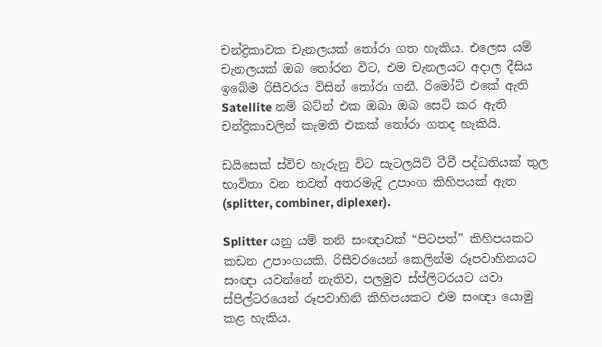චන්ද්‍රිකාවක චැනලයක් තෝරා ගත හැකිය. එලෙස යම් චැනලයක් ඔබ තෝරන විට, එම චැනලයට අදාල දීසිය ඉබේම රිසීවරය විසින් තෝරා ගනී. රිමෝට් එකේ ඇති Satellite නම් බට්න් එක ඔබා ඔබ සෙට් කර ඇති චන්ද්‍රිකාවලින් කැමති එකක් තෝරා ගතද හැකියි.

ඩයිසෙක් ස්විච හැරුනු විට සැටලයිට් ටීවී පද්ධතියක් තුල භාවිතා වන තවත් අතරමැදි උපාංග කිහිපයක් ඇත (splitter, combiner, diplexer).

Splitter යනු යම් තනි සංඥාවක් “පිටපත්” කිහිපයකට කඩන උපාංගයකි. රිසීවරයෙන් කෙලින්ම රූපවාහිනයට සංඥා යවන්නේ නැතිව, පලමුව ස්ප්ලිටරයට යවා ස්පිල්ටරයෙන් රූපවාහිනි කිහිපයකට එම සංඥා යොමු කළ හැකිය.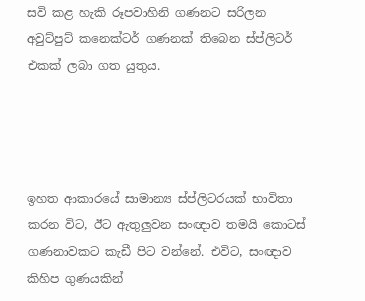සවි කළ හැකි රූපවාහිනි ගණනට සරිලන අවුට්පුට් කනෙක්ටර් ගණනක් තිබෙන ස්ප්ලිටර් එකක් ලබා ගත යුතුය.




ඉහත ආකාරයේ සාමාන්‍ය ස්ප්ලිටරයක් භාවිතා කරන විට, ඊට ඇතුලුවන සංඥාව තමයි කොටස් ගණනාවකට කැඩී පිට වන්නේ. එවිට, සංඥාව කිහිප ගුණයකින්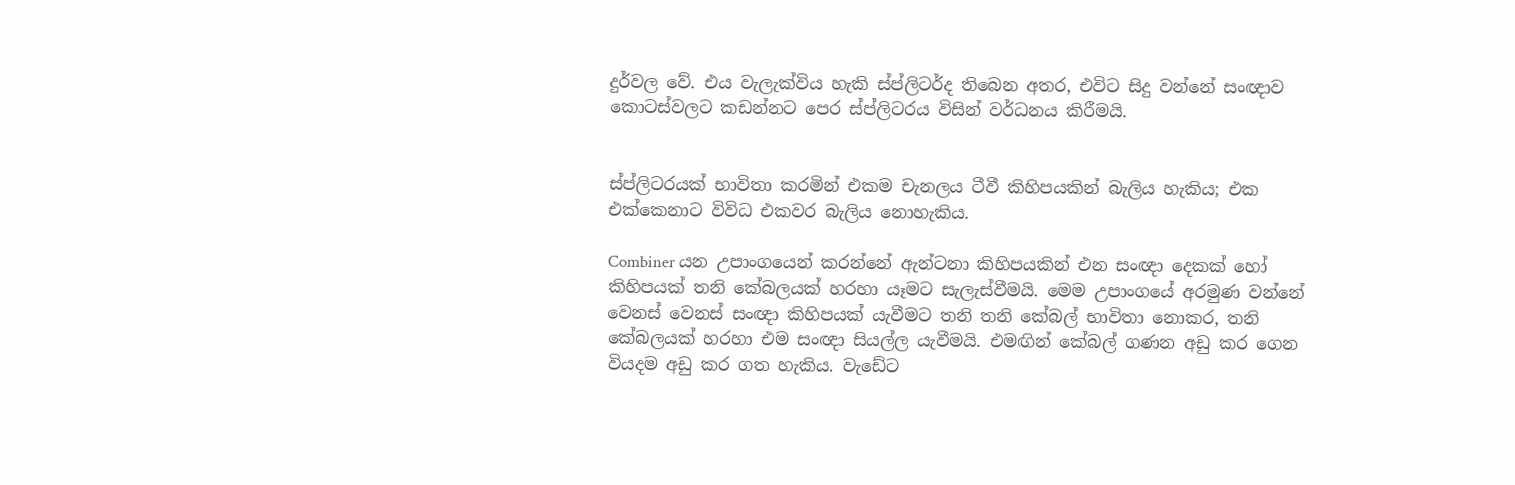දුර්වල වේ. එය වැලැක්විය හැකි ස්ප්ලිටර්ද තිබෙන අතර, එවිට සිදු වන්නේ සංඥාව කොටස්වලට කඩන්නට පෙර ස්ප්ලිටරය විසින් වර්ධනය කිරීමයි.


ස්ප්ලිටරයක් භාවිතා කරමින් එකම චැනලය ටීවී කිහිපයකින් බැලිය හැකිය; එක එක්කෙනාට විවිධ එකවර බැලිය නොහැකිය.

Combiner යන උපාංගයෙන් කරන්නේ ඇන්ටනා කිහිපයකින් එන සංඥා දෙකක් හෝ කිහිපයක් තනි කේබලයක් හරහා යෑමට සැලැස්වීමයි. මෙම උපාංගයේ අරමුණ වන්නේ වෙනස් වෙනස් සංඥා කිහිපයක් යැවීමට තනි තනි කේබල් භාවිතා නොකර, තනි කේබලයක් හරහා එම සංඥා සියල්ල යැවීමයි. එමඟින් කේබල් ගණන අඩු කර ගෙන වියදම අඩු කර ගත හැකිය. වැඩේට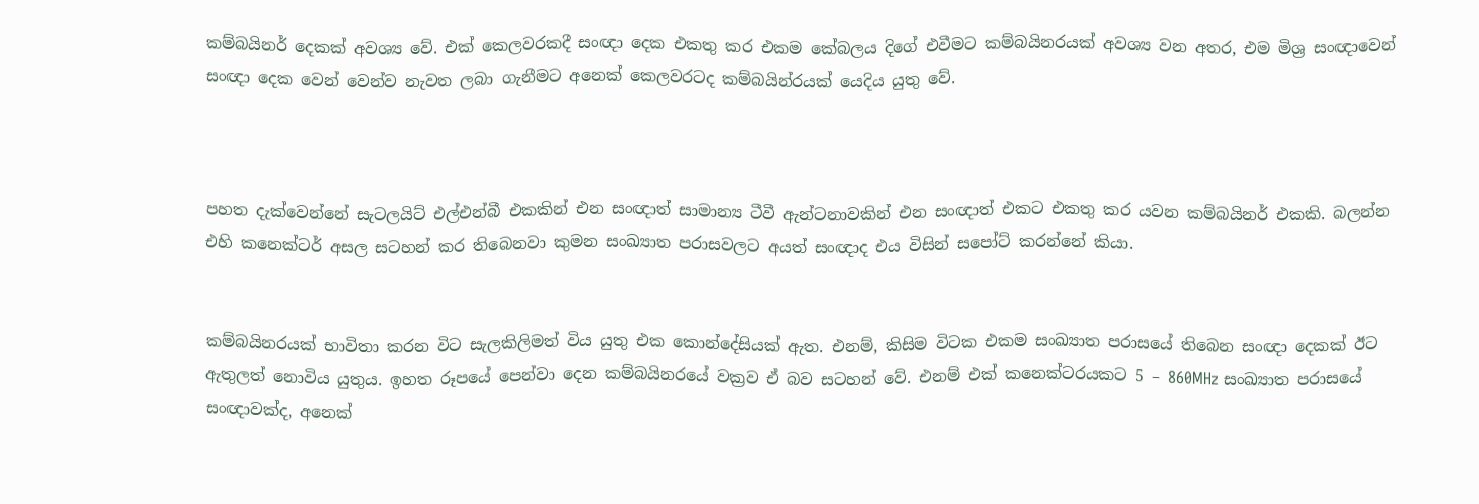කම්බයිනර් දෙකක් අවශ්‍ය වේ. එක් කෙලවරකදී සංඥා දෙක එකතු කර එකම කේබලය දිගේ එවීමට කම්බයිනරයක් අවශ්‍ය වන අතර, එම මිශ්‍ර සංඥාවෙන් සංඥා දෙක වෙන් වෙන්ව නැවත ලබා ගැනීමට අනෙක් කෙලවරටද කම්බයින්රයක් යෙදිය යුතු වේ.



පහත දැක්වෙන්නේ සැටලයිට් එල්එන්බී එකකින් එන සංඥාත් සාමාන්‍ය ටීවී ඇන්ටනාවකින් එන සංඥාත් එකට එකතු කර යවන කම්බයිනර් එකකි. බලන්න එහි කනෙක්ටර් අසල සටහන් කර තිබෙනවා කුමන සංඛ්‍යාත පරාසවලට අයත් සංඥාද එය විසින් සපෝට් කරන්නේ කියා.


කම්බයිනරයක් භාවිතා කරන විට සැලකිලිමත් විය යුතු එක කොන්දේසියක් ඇත. එනම්, කිසිම විටක එකම සංඛ්‍යාත පරාසයේ තිබෙන සංඥා දෙකක් ඊට ඇතුලත් නොවිය යුතුය. ඉහත රූපයේ පෙන්වා දෙන කම්බයිනරයේ වක්‍රව ඒ බව සටහන් වේ. එනම් එක් කනෙක්ටරයකට 5 – 860MHz සංඛ්‍යාත පරාසයේ සංඥාවක්ද, අනෙක්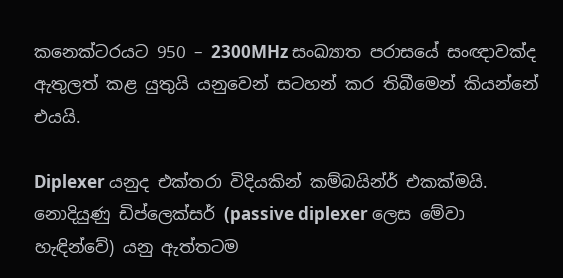කනෙක්ටරයට 950 – 2300MHz සංඛ්‍යාත පරාසයේ සංඥාවක්ද ඇතුලත් කළ යුතුයි යනුවෙන් සටහන් කර තිබීමෙන් කියන්නේ එයයි.

Diplexer යනුද එක්තරා විදියකින් කම්බයින්ර් එකක්මයි. නොදියුණු ඩිප්ලෙක්සර් (passive diplexer ලෙස මේවා හැඳින්වේ) යනු ඇත්තටම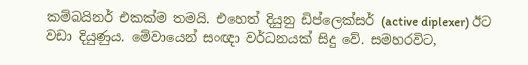කම්බයිනර් එකක්ම තමයි. එහෙත් දියුනු ඩිප්ලෙක්සර් (active diplexer) ඊට වඩා දියුණුය. මේවායෙන් සංඥා වර්ධනයක් සිදු වේ. සමහරවිට,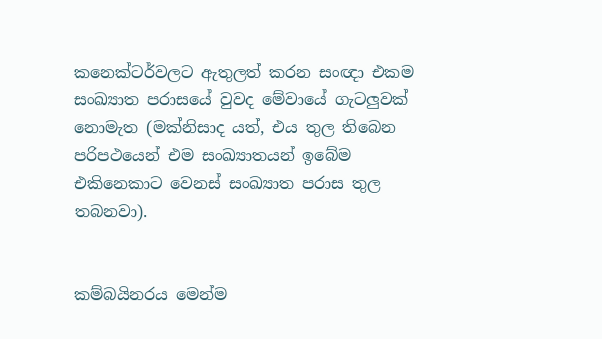කනෙක්ටර්වලට ඇතුලත් කරන සංඥා එකම සංඛ්‍යාත පරාසයේ වුවද මේවායේ ගැටලුවක් නොමැත (මක්නිසාද යත්, එය තුල තිබෙන පරිපථයෙන් එම සංඛ්‍යාතයන් ඉබේම එකිනෙකාට වෙනස් සංඛ්‍යාත පරාස තුල තබනවා).


කම්බයිනරය මෙන්ම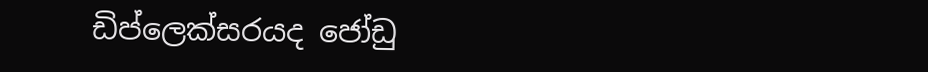ඩිප්ලෙක්සරයද ජෝඩු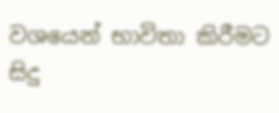වශයෙන් භාවිතා කිරීමට සිදු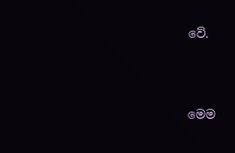වේ.



මෙම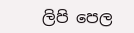ලිපි පෙල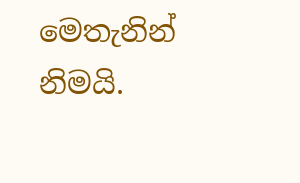මෙතැනින් නිමයි.